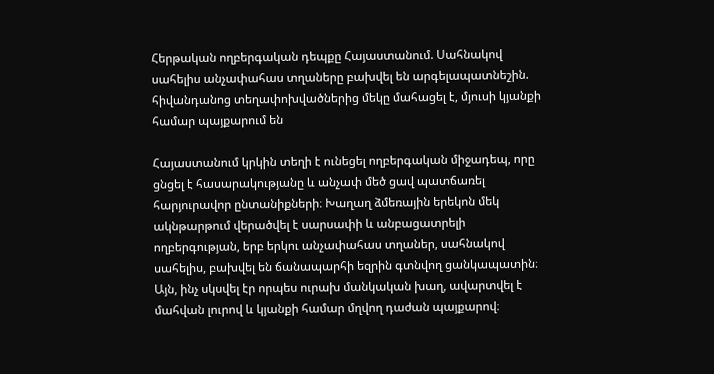Հերթական ողբերգական դեպքը Հայաստանում. Սահնակով սահելիս անչափահաս տղաները բախվել են արգելապատնեշին. հիվանդանոց տեղափոխվածներից մեկը մահացել է, մյուսի կյանքի համար պայքարում են

Հայաստանում կրկին տեղի է ունեցել ողբերգական միջադեպ, որը ցնցել է հասարակությանը և անչափ մեծ ցավ պատճառել հարյուրավոր ընտանիքների։ Խաղաղ ձմեռային երեկոն մեկ ակնթարթում վերածվել է սարսափի և անբացատրելի ողբերգության, երբ երկու անչափահաս տղաներ, սահնակով սահելիս, բախվել են ճանապարհի եզրին գտնվող ցանկապատին։ Այն, ինչ սկսվել էր որպես ուրախ մանկական խաղ, ավարտվել է մահվան լուրով և կյանքի համար մղվող դաժան պայքարով։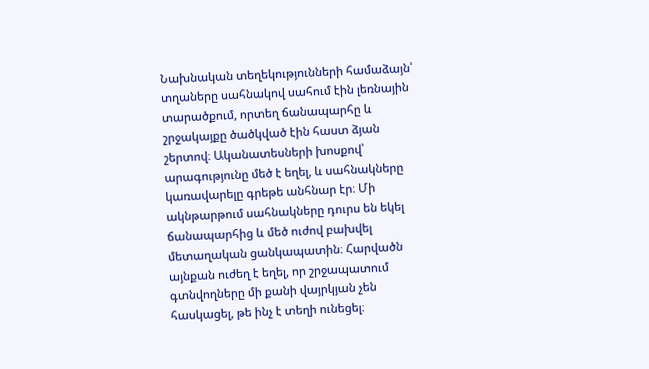Նախնական տեղեկությունների համաձայն՝ տղաները սահնակով սահում էին լեռնային տարածքում, որտեղ ճանապարհը և շրջակայքը ծածկված էին հաստ ձյան շերտով։ Ականատեսների խոսքով՝ արագությունը մեծ է եղել, և սահնակները կառավարելը գրեթե անհնար էր։ Մի ակնթարթում սահնակները դուրս են եկել ճանապարհից և մեծ ուժով բախվել մետաղական ցանկապատին։ Հարվածն այնքան ուժեղ է եղել, որ շրջապատում գտնվողները մի քանի վայրկյան չեն հասկացել, թե ինչ է տեղի ունեցել։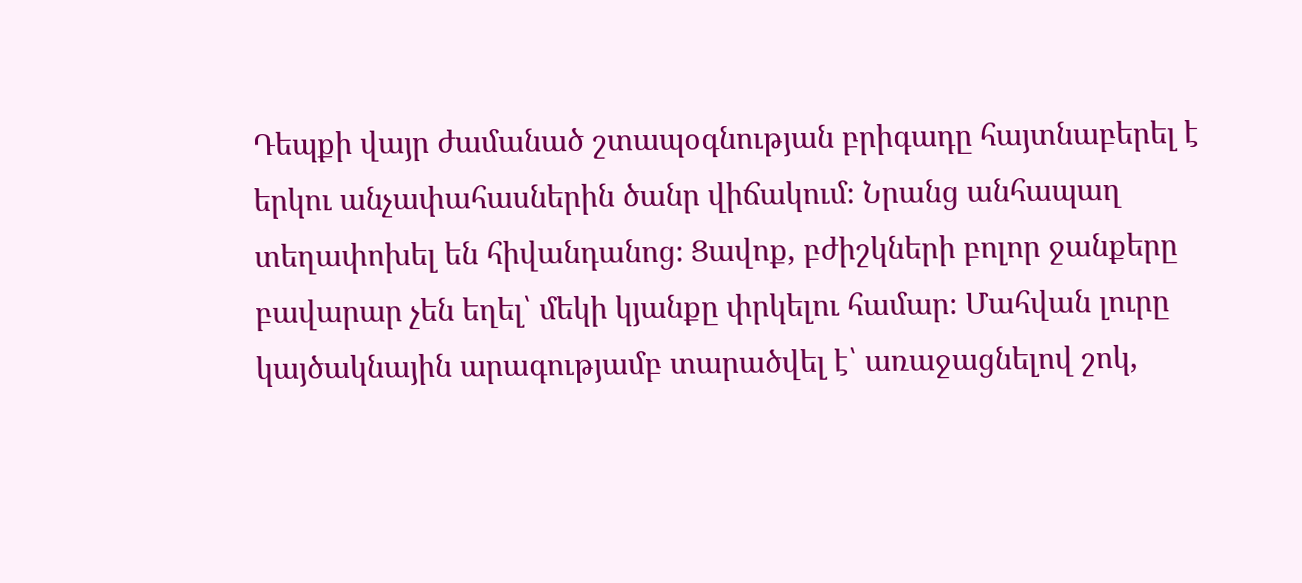Դեպքի վայր ժամանած շտապօգնության բրիգադը հայտնաբերել է երկու անչափահասներին ծանր վիճակում։ Նրանց անհապաղ տեղափոխել են հիվանդանոց։ Ցավոք, բժիշկների բոլոր ջանքերը բավարար չեն եղել՝ մեկի կյանքը փրկելու համար։ Մահվան լուրը կայծակնային արագությամբ տարածվել է՝ առաջացնելով շոկ,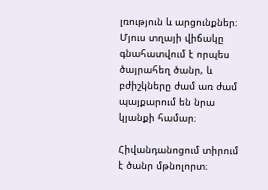լռություն և արցունքներ։ Մյուս տղայի վիճակը գնահատվում է որպես ծայրահեղ ծանր, և բժիշկները ժամ առ ժամ պայքարում են նրա կյանքի համար։

Հիվանդանոցում տիրում է ծանր մթնոլորտ։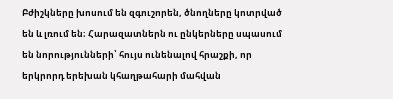Բժիշկները խոսում են զգուշորեն, ծնողները կոտրված են և լռում են։ Հարազատներն ու ընկերները սպասում են նորությունների՝ հույս ունենալով հրաշքի, որ երկրորդ երեխան կհաղթահարի մահվան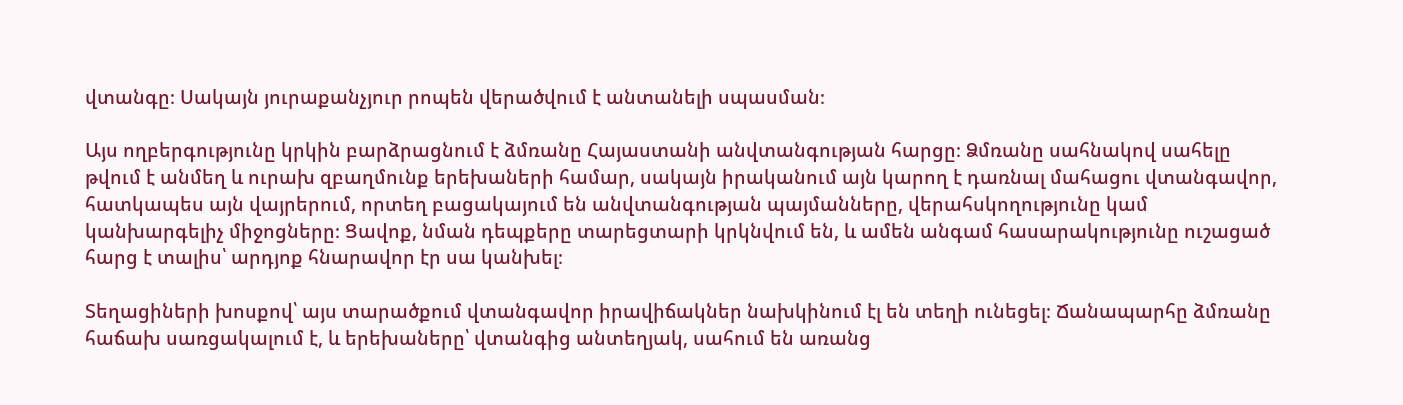վտանգը։ Սակայն յուրաքանչյուր րոպեն վերածվում է անտանելի սպասման։

Այս ողբերգությունը կրկին բարձրացնում է ձմռանը Հայաստանի անվտանգության հարցը։ Ձմռանը սահնակով սահելը թվում է անմեղ և ուրախ զբաղմունք երեխաների համար, սակայն իրականում այն կարող է դառնալ մահացու վտանգավոր, հատկապես այն վայրերում, որտեղ բացակայում են անվտանգության պայմանները, վերահսկողությունը կամ կանխարգելիչ միջոցները։ Ցավոք, նման դեպքերը տարեցտարի կրկնվում են, և ամեն անգամ հասարակությունը ուշացած հարց է տալիս՝ արդյոք հնարավոր էր սա կանխել։

Տեղացիների խոսքով՝ այս տարածքում վտանգավոր իրավիճակներ նախկինում էլ են տեղի ունեցել։ Ճանապարհը ձմռանը հաճախ սառցակալում է, և երեխաները՝ վտանգից անտեղյակ, սահում են առանց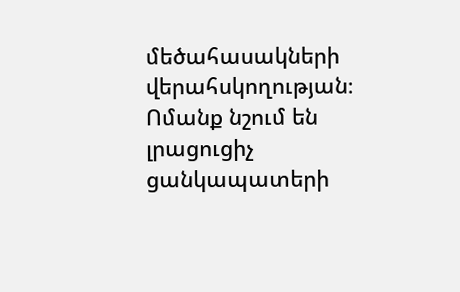մեծահասակների վերահսկողության։ Ոմանք նշում են լրացուցիչ ցանկապատերի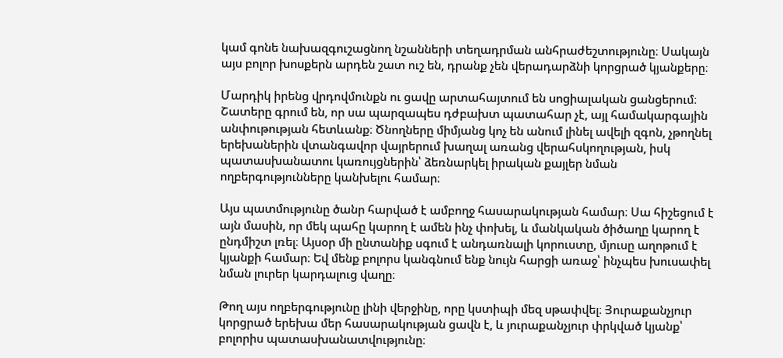կամ գոնե նախազգուշացնող նշանների տեղադրման անհրաժեշտությունը։ Սակայն այս բոլոր խոսքերն արդեն շատ ուշ են, դրանք չեն վերադարձնի կորցրած կյանքերը։

Մարդիկ իրենց վրդովմունքն ու ցավը արտահայտում են սոցիալական ցանցերում։ Շատերը գրում են, որ սա պարզապես դժբախտ պատահար չէ, այլ համակարգային անփութության հետևանք։ Ծնողները միմյանց կոչ են անում լինել ավելի զգոն, չթողնել երեխաներին վտանգավոր վայրերում խաղալ առանց վերահսկողության, իսկ պատասխանատու կառույցներին՝ ձեռնարկել իրական քայլեր նման ողբերգությունները կանխելու համար։

Այս պատմությունը ծանր հարված է ամբողջ հասարակության համար։ Սա հիշեցում է այն մասին, որ մեկ պահը կարող է ամեն ինչ փոխել, և մանկական ծիծաղը կարող է ընդմիշտ լռել։ Այսօր մի ընտանիք սգում է անդառնալի կորուստը, մյուսը աղոթում է կյանքի համար։ Եվ մենք բոլորս կանգնում ենք նույն հարցի առաջ՝ ինչպես խուսափել նման լուրեր կարդալուց վաղը։

Թող այս ողբերգությունը լինի վերջինը, որը կստիպի մեզ սթափվել։ Յուրաքանչյուր կորցրած երեխա մեր հասարակության ցավն է, և յուրաքանչյուր փրկված կյանք՝ բոլորիս պատասխանատվությունը։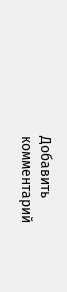Добавить комментарий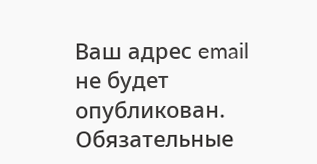Ваш адрес email не будет опубликован. Обязательные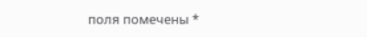поля помечены *